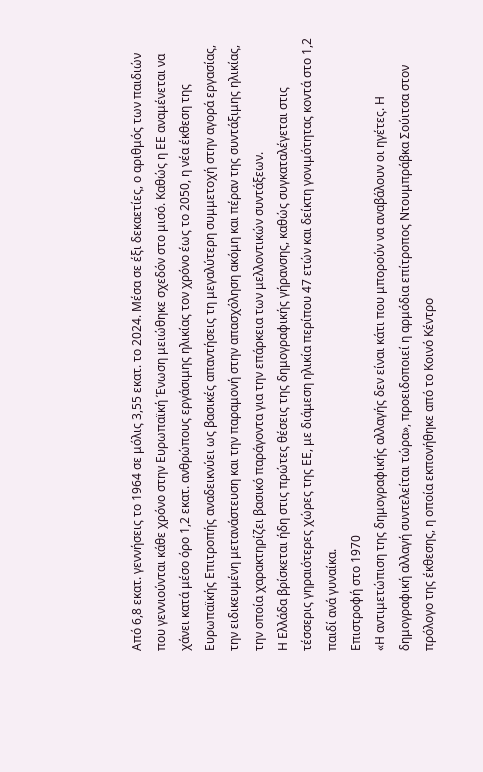Από 6,8 εκατ. γεννήσεις το 1964 σε μόλις 3,55 εκατ. το 2024. Μέσα σε έξι δεκαετίες, ο αριθμός των παιδιών που γεννιούνται κάθε χρόνο στην Ευρωπαϊκή Ένωση μειώθηκε σχεδόν στο μισό. Καθώς η ΕΕ αναμένεται να χάνει κατά μέσο όρο 1,2 εκατ. ανθρώπους εργάσιμης ηλικίας τον χρόνο έως το 2050, η νέα έκθεση της Ευρωπαϊκής Επιτροπής αναδεικνύει ως βασικές απαντήσεις τη μεγαλύτερη συμμετοχή στην αγορά εργασίας, την ειδικευμένη μετανάστευση και την παραμονή στην απασχόληση ακόμη και πέραν της συντάξιμης ηλικίας, την οποία χαρακτηρίζει βασικό παράγοντα για την επάρκεια των μελλοντικών συντάξεων.
Η Ελλάδα βρίσκεται ήδη στις πρώτες θέσεις της δημογραφικής γήρανσης, καθώς συγκαταλέγεται στις τέσσερις γηραιότερες χώρες της ΕΕ, με διάμεση ηλικία περίπου 47 ετών και δείκτη γονιμότητας κοντά στο 1,2 παιδί ανά γυναίκα.
Επιστροφή στο 1970
«Η αντιμετώπιση της δημογραφικής αλλαγής δεν είναι κάτι που μπορούν να αναβάλουν οι ηγέτες. Η δημογραφική αλλαγή συντελείται τώρα», προειδοποιεί η αρμόδια επίτροπος Ντουμπράβκα Σούιτσα στον πρόλογο της έκθεσης, η οποία εκπονήθηκε από το Κοινό Κέντρο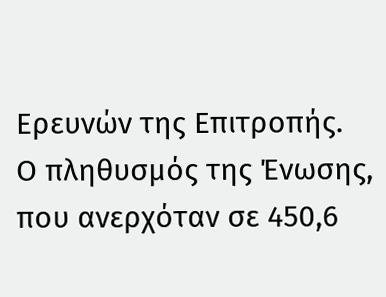Ερευνών της Επιτροπής.
Ο πληθυσμός της Ένωσης, που ανερχόταν σε 450,6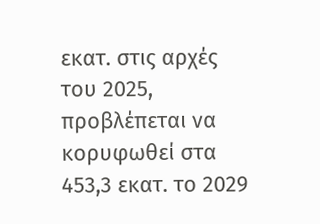εκατ. στις αρχές του 2025, προβλέπεται να κορυφωθεί στα 453,3 εκατ. το 2029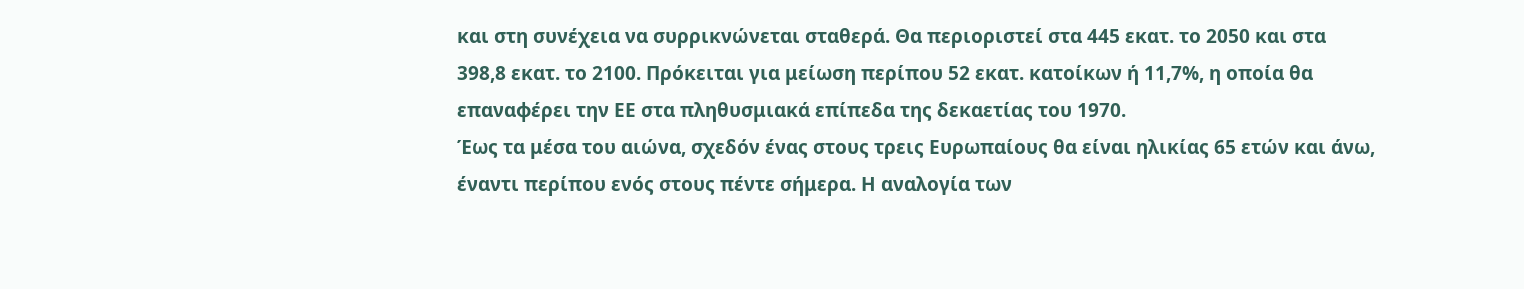και στη συνέχεια να συρρικνώνεται σταθερά. Θα περιοριστεί στα 445 εκατ. το 2050 και στα 398,8 εκατ. το 2100. Πρόκειται για μείωση περίπου 52 εκατ. κατοίκων ή 11,7%, η οποία θα επαναφέρει την ΕΕ στα πληθυσμιακά επίπεδα της δεκαετίας του 1970.
Έως τα μέσα του αιώνα, σχεδόν ένας στους τρεις Ευρωπαίους θα είναι ηλικίας 65 ετών και άνω, έναντι περίπου ενός στους πέντε σήμερα. Η αναλογία των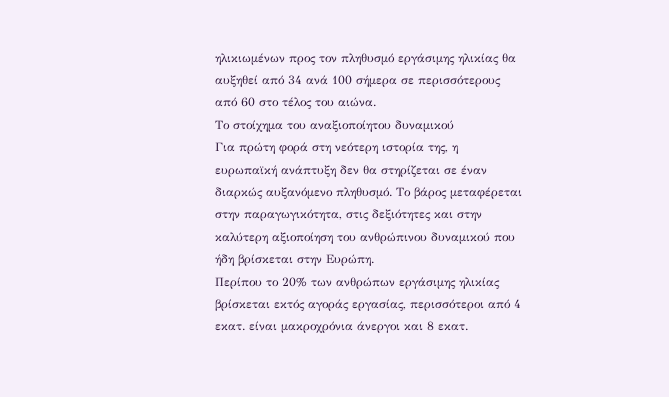ηλικιωμένων προς τον πληθυσμό εργάσιμης ηλικίας θα αυξηθεί από 34 ανά 100 σήμερα σε περισσότερους από 60 στο τέλος του αιώνα.
Το στοίχημα του αναξιοποίητου δυναμικού
Για πρώτη φορά στη νεότερη ιστορία της, η ευρωπαϊκή ανάπτυξη δεν θα στηρίζεται σε έναν διαρκώς αυξανόμενο πληθυσμό. Το βάρος μεταφέρεται στην παραγωγικότητα, στις δεξιότητες και στην καλύτερη αξιοποίηση του ανθρώπινου δυναμικού που ήδη βρίσκεται στην Ευρώπη.
Περίπου το 20% των ανθρώπων εργάσιμης ηλικίας βρίσκεται εκτός αγοράς εργασίας, περισσότεροι από 4 εκατ. είναι μακροχρόνια άνεργοι και 8 εκατ.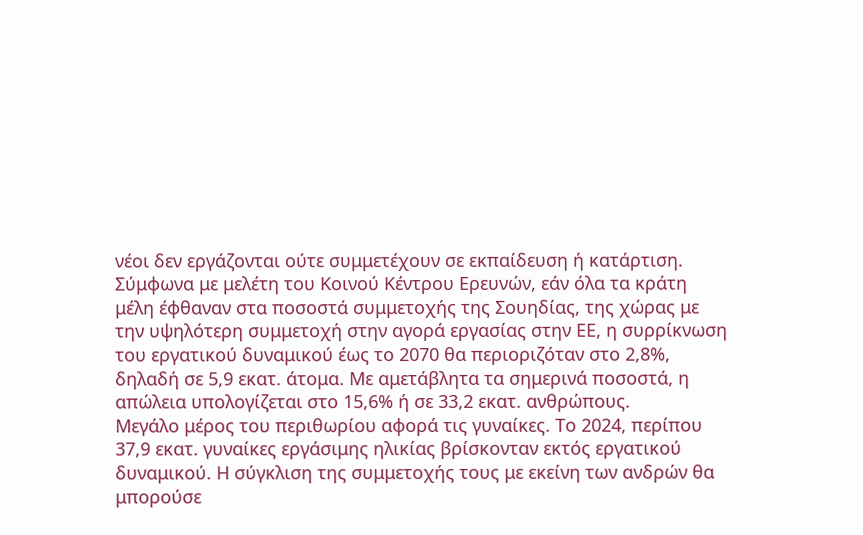νέοι δεν εργάζονται ούτε συμμετέχουν σε εκπαίδευση ή κατάρτιση.
Σύμφωνα με μελέτη του Κοινού Κέντρου Ερευνών, εάν όλα τα κράτη μέλη έφθαναν στα ποσοστά συμμετοχής της Σουηδίας, της χώρας με την υψηλότερη συμμετοχή στην αγορά εργασίας στην ΕΕ, η συρρίκνωση του εργατικού δυναμικού έως το 2070 θα περιοριζόταν στο 2,8%, δηλαδή σε 5,9 εκατ. άτομα. Με αμετάβλητα τα σημερινά ποσοστά, η απώλεια υπολογίζεται στο 15,6% ή σε 33,2 εκατ. ανθρώπους.
Μεγάλο μέρος του περιθωρίου αφορά τις γυναίκες. Το 2024, περίπου 37,9 εκατ. γυναίκες εργάσιμης ηλικίας βρίσκονταν εκτός εργατικού δυναμικού. Η σύγκλιση της συμμετοχής τους με εκείνη των ανδρών θα μπορούσε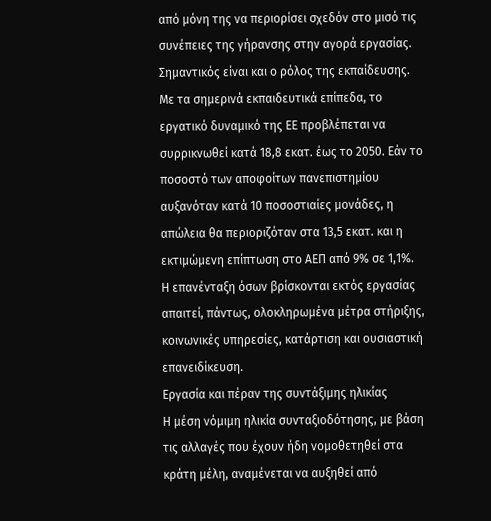από μόνη της να περιορίσει σχεδόν στο μισό τις συνέπειες της γήρανσης στην αγορά εργασίας.
Σημαντικός είναι και ο ρόλος της εκπαίδευσης. Με τα σημερινά εκπαιδευτικά επίπεδα, το εργατικό δυναμικό της ΕΕ προβλέπεται να συρρικνωθεί κατά 18,8 εκατ. έως το 2050. Εάν το ποσοστό των αποφοίτων πανεπιστημίου αυξανόταν κατά 10 ποσοστιαίες μονάδες, η απώλεια θα περιοριζόταν στα 13,5 εκατ. και η εκτιμώμενη επίπτωση στο ΑΕΠ από 9% σε 1,1%.
Η επανένταξη όσων βρίσκονται εκτός εργασίας απαιτεί, πάντως, ολοκληρωμένα μέτρα στήριξης, κοινωνικές υπηρεσίες, κατάρτιση και ουσιαστική επανειδίκευση.
Εργασία και πέραν της συντάξιμης ηλικίας
Η μέση νόμιμη ηλικία συνταξιοδότησης, με βάση τις αλλαγές που έχουν ήδη νομοθετηθεί στα κράτη μέλη, αναμένεται να αυξηθεί από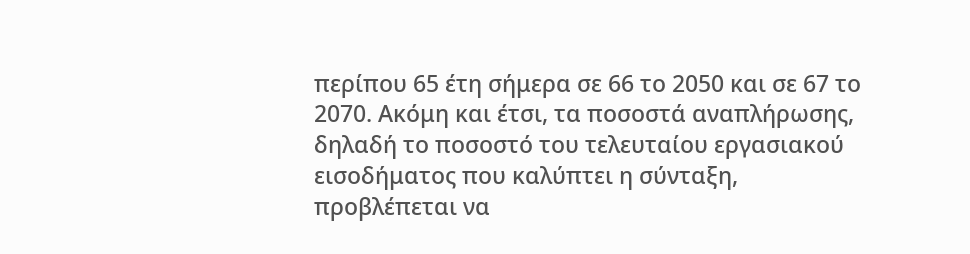περίπου 65 έτη σήμερα σε 66 το 2050 και σε 67 το 2070. Ακόμη και έτσι, τα ποσοστά αναπλήρωσης, δηλαδή το ποσοστό του τελευταίου εργασιακού εισοδήματος που καλύπτει η σύνταξη, προβλέπεται να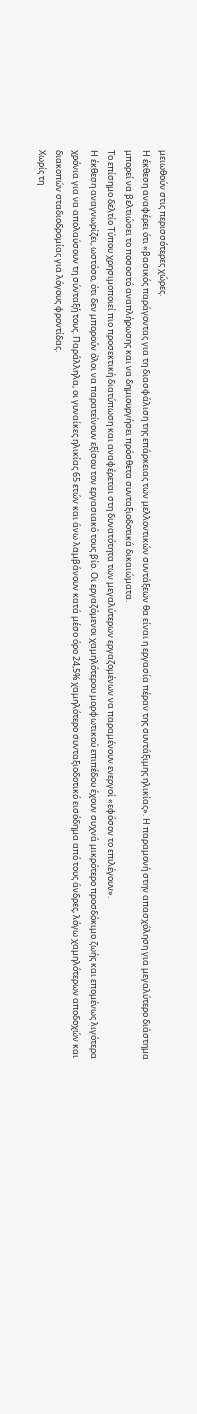μειωθούν στις περισσότερες χώρες.
Η έκθεση αναφέρει ότι «βασικός παράγοντας για τη διασφάλιση της επάρκειας των μελλοντικών συντάξεων θα είναι η εργασία πέραν της συντάξιμης ηλικίας». Η παραμονή στην απασχόληση για μεγαλύτερο διάστημα μπορεί να βελτιώσει το ποσοστό αναπλήρωσης και να δημιουργήσει πρόσθετα συνταξιοδοτικά δικαιώματα.
Το επίσημο δελτίο Τύπου χρησιμοποιεί πιο προσεκτική διατύπωση και αναφέρεται στη δυνατότητα των μεγαλύτερων εργαζομένων να παραμένουν ενεργοί «εφόσον το επιλέγουν».
Η έκθεση αναγνωρίζει, ωστόσο, ότι δεν μπορούν όλοι να παρατείνουν εξίσου τον εργασιακό τους βίο. Οι εργαζόμενοι χαμηλότερου μορφωτικού επιπέδου έχουν συχνά μικρότερο προσδόκιμο ζωής και επομένως λιγότερα χρόνια για να απολαύσουν τη σύνταξή τους. Παράλληλα, οι γυναίκες ηλικίας 65 ετών και άνω λαμβάνουν κατά μέσο όρο 24,5% χαμηλότερο συνταξιοδοτικό εισόδημα από τους άνδρες, λόγω χαμηλότερων αποδοχών και διακοπών σταδιοδρομίας για λόγους φροντίδας.
Χωρίς τη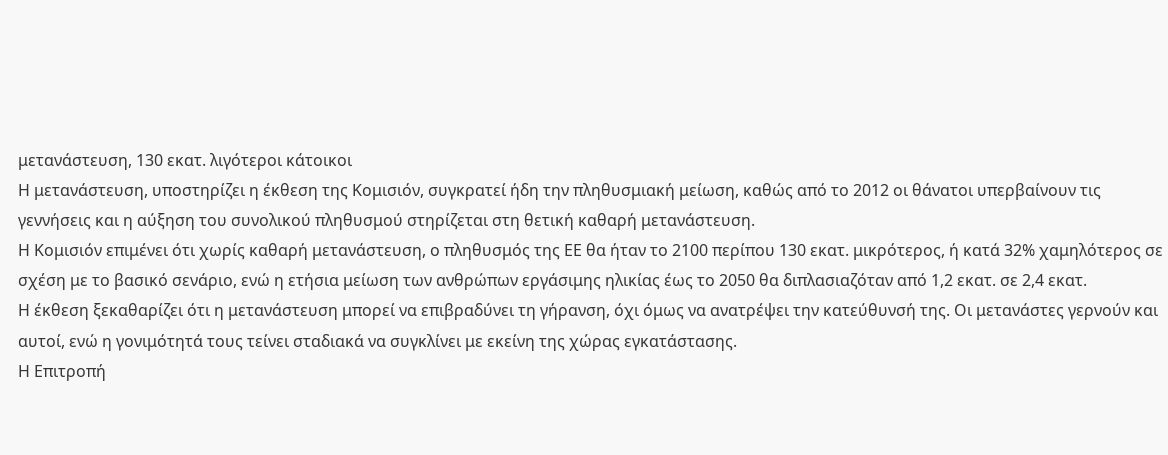μετανάστευση, 130 εκατ. λιγότεροι κάτοικοι
Η μετανάστευση, υποστηρίζει η έκθεση της Κομισιόν, συγκρατεί ήδη την πληθυσμιακή μείωση, καθώς από το 2012 οι θάνατοι υπερβαίνουν τις γεννήσεις και η αύξηση του συνολικού πληθυσμού στηρίζεται στη θετική καθαρή μετανάστευση.
Η Κομισιόν επιμένει ότι χωρίς καθαρή μετανάστευση, ο πληθυσμός της ΕΕ θα ήταν το 2100 περίπου 130 εκατ. μικρότερος, ή κατά 32% χαμηλότερος σε σχέση με το βασικό σενάριο, ενώ η ετήσια μείωση των ανθρώπων εργάσιμης ηλικίας έως το 2050 θα διπλασιαζόταν από 1,2 εκατ. σε 2,4 εκατ.
Η έκθεση ξεκαθαρίζει ότι η μετανάστευση μπορεί να επιβραδύνει τη γήρανση, όχι όμως να ανατρέψει την κατεύθυνσή της. Οι μετανάστες γερνούν και αυτοί, ενώ η γονιμότητά τους τείνει σταδιακά να συγκλίνει με εκείνη της χώρας εγκατάστασης.
Η Επιτροπή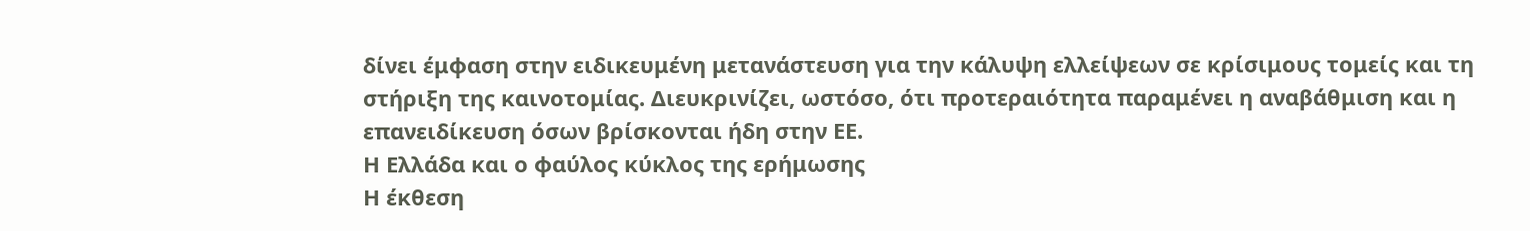δίνει έμφαση στην ειδικευμένη μετανάστευση για την κάλυψη ελλείψεων σε κρίσιμους τομείς και τη στήριξη της καινοτομίας. Διευκρινίζει, ωστόσο, ότι προτεραιότητα παραμένει η αναβάθμιση και η επανειδίκευση όσων βρίσκονται ήδη στην ΕΕ.
Η Ελλάδα και ο φαύλος κύκλος της ερήμωσης
Η έκθεση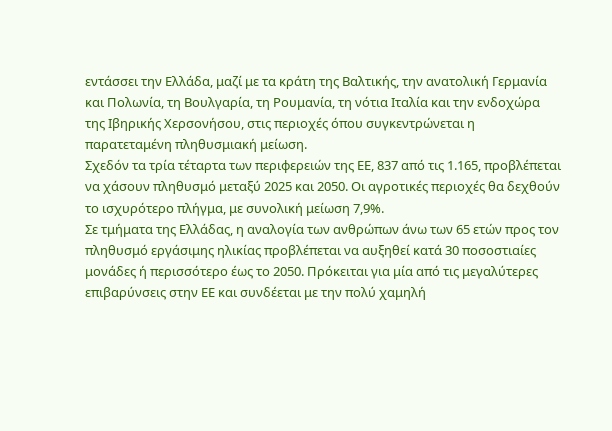εντάσσει την Ελλάδα, μαζί με τα κράτη της Βαλτικής, την ανατολική Γερμανία και Πολωνία, τη Βουλγαρία, τη Ρουμανία, τη νότια Ιταλία και την ενδοχώρα της Ιβηρικής Χερσονήσου, στις περιοχές όπου συγκεντρώνεται η παρατεταμένη πληθυσμιακή μείωση.
Σχεδόν τα τρία τέταρτα των περιφερειών της ΕΕ, 837 από τις 1.165, προβλέπεται να χάσουν πληθυσμό μεταξύ 2025 και 2050. Οι αγροτικές περιοχές θα δεχθούν το ισχυρότερο πλήγμα, με συνολική μείωση 7,9%.
Σε τμήματα της Ελλάδας, η αναλογία των ανθρώπων άνω των 65 ετών προς τον πληθυσμό εργάσιμης ηλικίας προβλέπεται να αυξηθεί κατά 30 ποσοστιαίες μονάδες ή περισσότερο έως το 2050. Πρόκειται για μία από τις μεγαλύτερες επιβαρύνσεις στην ΕΕ και συνδέεται με την πολύ χαμηλή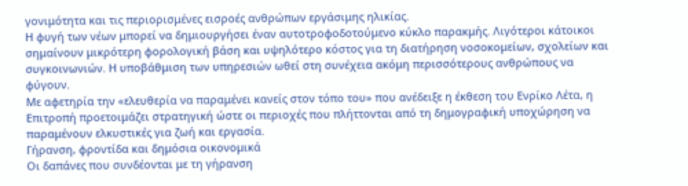γονιμότητα και τις περιορισμένες εισροές ανθρώπων εργάσιμης ηλικίας.
Η φυγή των νέων μπορεί να δημιουργήσει έναν αυτοτροφοδοτούμενο κύκλο παρακμής. Λιγότεροι κάτοικοι σημαίνουν μικρότερη φορολογική βάση και υψηλότερο κόστος για τη διατήρηση νοσοκομείων, σχολείων και συγκοινωνιών. Η υποβάθμιση των υπηρεσιών ωθεί στη συνέχεια ακόμη περισσότερους ανθρώπους να φύγουν.
Με αφετηρία την «ελευθερία να παραμένει κανείς στον τόπο του» που ανέδειξε η έκθεση του Ενρίκο Λέτα, η Επιτροπή προετοιμάζει στρατηγική ώστε οι περιοχές που πλήττονται από τη δημογραφική υποχώρηση να παραμένουν ελκυστικές για ζωή και εργασία.
Γήρανση, φροντίδα και δημόσια οικονομικά
Οι δαπάνες που συνδέονται με τη γήρανση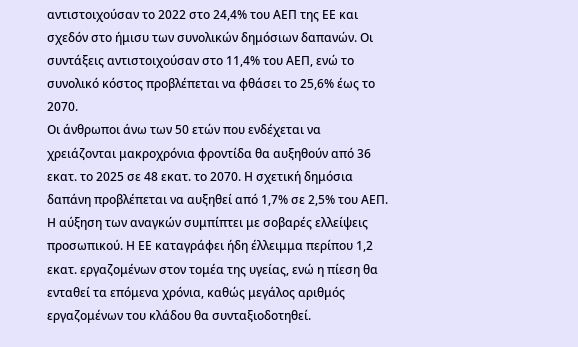αντιστοιχούσαν το 2022 στο 24,4% του ΑΕΠ της ΕΕ και σχεδόν στο ήμισυ των συνολικών δημόσιων δαπανών. Οι συντάξεις αντιστοιχούσαν στο 11,4% του ΑΕΠ, ενώ το συνολικό κόστος προβλέπεται να φθάσει το 25,6% έως το 2070.
Οι άνθρωποι άνω των 50 ετών που ενδέχεται να χρειάζονται μακροχρόνια φροντίδα θα αυξηθούν από 36 εκατ. το 2025 σε 48 εκατ. το 2070. Η σχετική δημόσια δαπάνη προβλέπεται να αυξηθεί από 1,7% σε 2,5% του ΑΕΠ.
Η αύξηση των αναγκών συμπίπτει με σοβαρές ελλείψεις προσωπικού. Η ΕΕ καταγράφει ήδη έλλειμμα περίπου 1,2 εκατ. εργαζομένων στον τομέα της υγείας, ενώ η πίεση θα ενταθεί τα επόμενα χρόνια, καθώς μεγάλος αριθμός εργαζομένων του κλάδου θα συνταξιοδοτηθεί.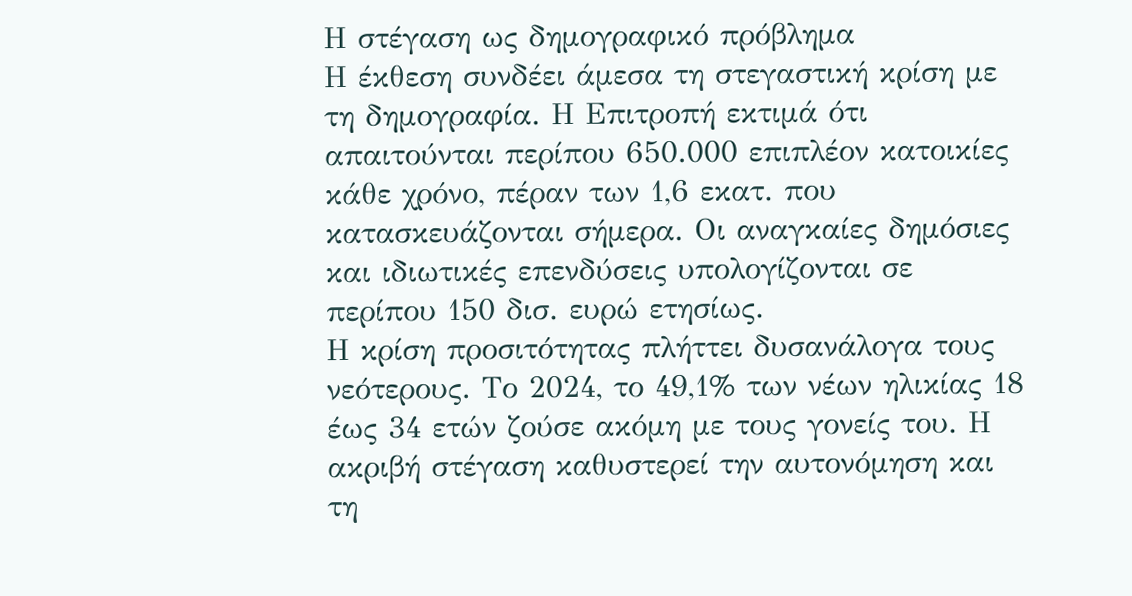Η στέγαση ως δημογραφικό πρόβλημα
Η έκθεση συνδέει άμεσα τη στεγαστική κρίση με τη δημογραφία. Η Επιτροπή εκτιμά ότι απαιτούνται περίπου 650.000 επιπλέον κατοικίες κάθε χρόνο, πέραν των 1,6 εκατ. που κατασκευάζονται σήμερα. Οι αναγκαίες δημόσιες και ιδιωτικές επενδύσεις υπολογίζονται σε περίπου 150 δισ. ευρώ ετησίως.
Η κρίση προσιτότητας πλήττει δυσανάλογα τους νεότερους. Το 2024, το 49,1% των νέων ηλικίας 18 έως 34 ετών ζούσε ακόμη με τους γονείς του. Η ακριβή στέγαση καθυστερεί την αυτονόμηση και τη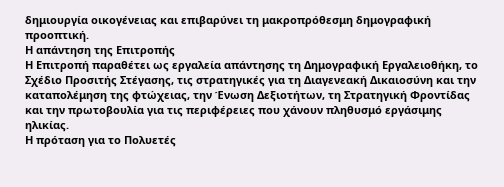δημιουργία οικογένειας και επιβαρύνει τη μακροπρόθεσμη δημογραφική προοπτική.
Η απάντηση της Επιτροπής
Η Επιτροπή παραθέτει ως εργαλεία απάντησης τη Δημογραφική Εργαλειοθήκη, το Σχέδιο Προσιτής Στέγασης, τις στρατηγικές για τη Διαγενεακή Δικαιοσύνη και την καταπολέμηση της φτώχειας, την Ένωση Δεξιοτήτων, τη Στρατηγική Φροντίδας και την πρωτοβουλία για τις περιφέρειες που χάνουν πληθυσμό εργάσιμης ηλικίας.
Η πρόταση για το Πολυετές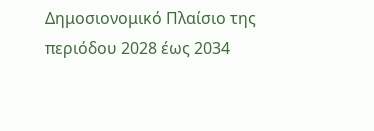Δημοσιονομικό Πλαίσιο της περιόδου 2028 έως 2034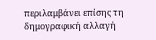περιλαμβάνει επίσης τη δημογραφική αλλαγή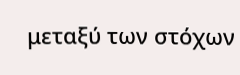μεταξύ των στόχων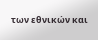των εθνικών και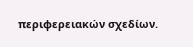περιφερειακών σχεδίων.